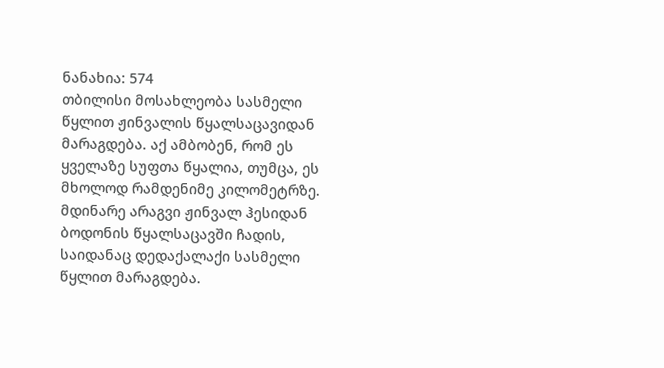ნანახია: 574
თბილისი მოსახლეობა სასმელი წყლით ჟინვალის წყალსაცავიდან მარაგდება. აქ ამბობენ, რომ ეს ყველაზე სუფთა წყალია, თუმცა, ეს მხოლოდ რამდენიმე კილომეტრზე. მდინარე არაგვი ჟინვალ ჰესიდან ბოდონის წყალსაცავში ჩადის, საიდანაც დედაქალაქი სასმელი წყლით მარაგდება.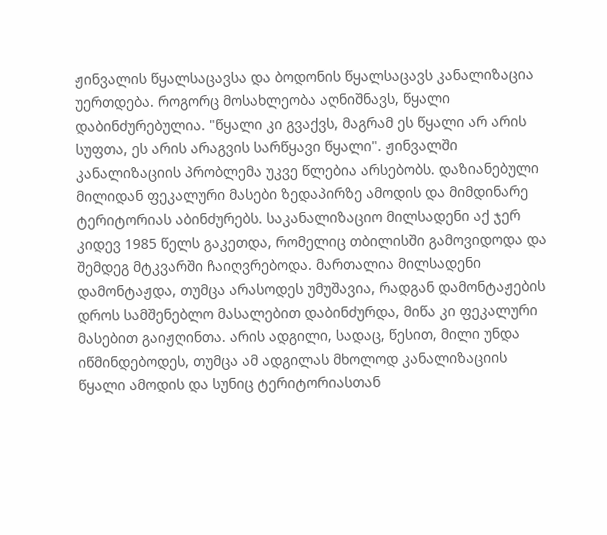ჟინვალის წყალსაცავსა და ბოდონის წყალსაცავს კანალიზაცია უერთდება. როგორც მოსახლეობა აღნიშნავს, წყალი დაბინძურებულია. "წყალი კი გვაქვს, მაგრამ ეს წყალი არ არის სუფთა, ეს არის არაგვის სარწყავი წყალი". ჟინვალში კანალიზაციის პრობლემა უკვე წლებია არსებობს. დაზიანებული მილიდან ფეკალური მასები ზედაპირზე ამოდის და მიმდინარე ტერიტორიას აბინძურებს. საკანალიზაციო მილსადენი აქ ჯერ კიდევ 1985 წელს გაკეთდა, რომელიც თბილისში გამოვიდოდა და შემდეგ მტკვარში ჩაიღვრებოდა. მართალია მილსადენი დამონტაჟდა, თუმცა არასოდეს უმუშავია, რადგან დამონტაჟების დროს სამშენებლო მასალებით დაბინძურდა, მიწა კი ფეკალური მასებით გაიჟღინთა. არის ადგილი, სადაც, წესით, მილი უნდა იწმინდებოდეს, თუმცა ამ ადგილას მხოლოდ კანალიზაციის წყალი ამოდის და სუნიც ტერიტორიასთან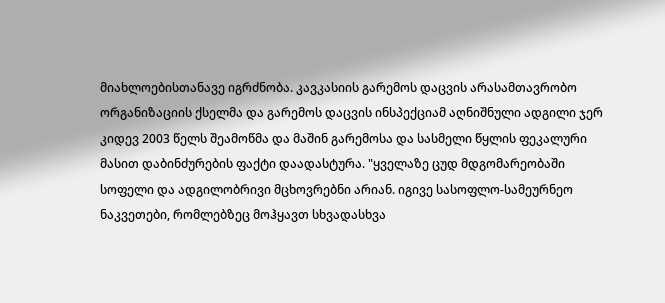მიახლოებისთანავე იგრძნობა. კავკასიის გარემოს დაცვის არასამთავრობო ორგანიზაციის ქსელმა და გარემოს დაცვის ინსპექციამ აღნიშნული ადგილი ჯერ კიდევ 2003 წელს შეამოწმა და მაშინ გარემოსა და სასმელი წყლის ფეკალური მასით დაბინძურების ფაქტი დაადასტურა. "ყველაზე ცუდ მდგომარეობაში სოფელი და ადგილობრივი მცხოვრებნი არიან. იგივე სასოფლო-სამეურნეო ნაკვეთები, რომლებზეც მოჰყავთ სხვადასხვა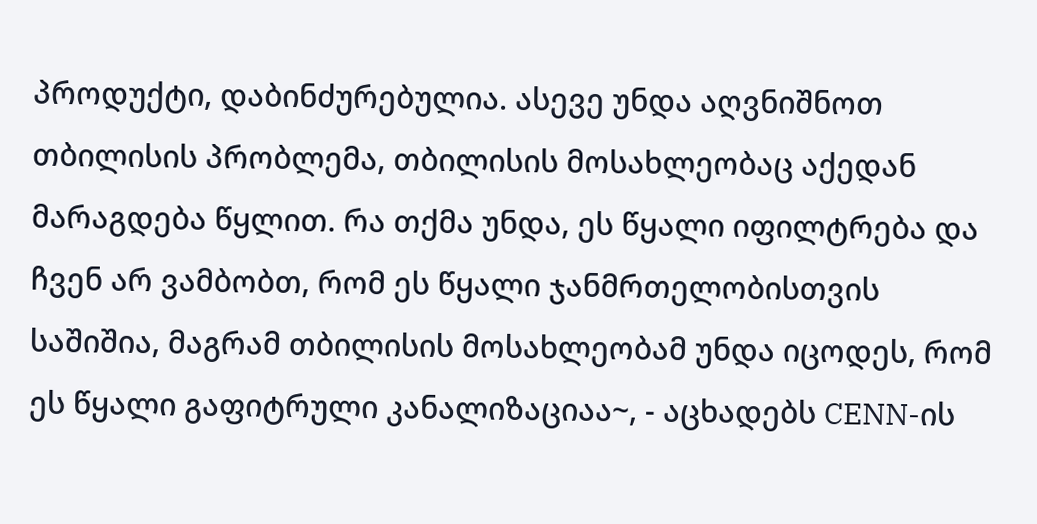პროდუქტი, დაბინძურებულია. ასევე უნდა აღვნიშნოთ თბილისის პრობლემა, თბილისის მოსახლეობაც აქედან მარაგდება წყლით. რა თქმა უნდა, ეს წყალი იფილტრება და ჩვენ არ ვამბობთ, რომ ეს წყალი ჯანმრთელობისთვის საშიშია, მაგრამ თბილისის მოსახლეობამ უნდა იცოდეს, რომ ეს წყალი გაფიტრული კანალიზაციაა~, - აცხადებს CENN-ის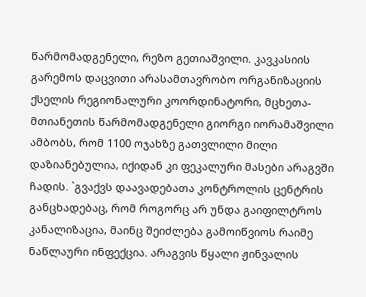წარმომადგენელი, რეზო გეთიაშვილი. კავკასიის გარემოს დაცვითი არასამთავრობო ორგანიზაციის ქსელის რეგიონალური კოორდინატორი, მცხეთა-მთიანეთის წარმომადგენელი გიორგი იორამაშვილი ამბობს, რომ 1100 ოჯახზე გათვლილი მილი დაზიანებულია, იქიდან კი ფეკალური მასები არაგვში ჩადის. `გვაქვს დაავადებათა კონტროლის ცენტრის განცხადებაც, რომ როგორც არ უნდა გაიფილტროს კანალიზაცია, მაინც შეიძლება გამოიწვიოს რაიმე ნაწლაური ინფექცია. არაგვის წყალი ჟინვალის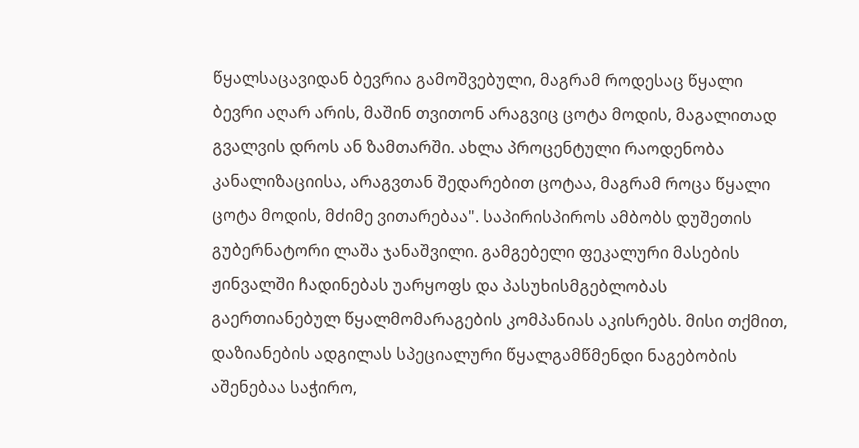წყალსაცავიდან ბევრია გამოშვებული, მაგრამ როდესაც წყალი ბევრი აღარ არის, მაშინ თვითონ არაგვიც ცოტა მოდის, მაგალითად გვალვის დროს ან ზამთარში. ახლა პროცენტული რაოდენობა კანალიზაციისა, არაგვთან შედარებით ცოტაა, მაგრამ როცა წყალი ცოტა მოდის, მძიმე ვითარებაა". საპირისპიროს ამბობს დუშეთის გუბერნატორი ლაშა ჯანაშვილი. გამგებელი ფეკალური მასების ჟინვალში ჩადინებას უარყოფს და პასუხისმგებლობას გაერთიანებულ წყალმომარაგების კომპანიას აკისრებს. მისი თქმით, დაზიანების ადგილას სპეციალური წყალგამწმენდი ნაგებობის აშენებაა საჭირო,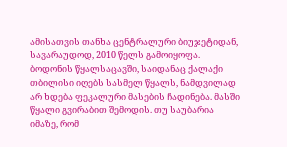ამისათვის თანხა ცენტრალური ბიუჯეტიდან, სავარაუდოდ, 2010 წელს გამოიყოფა. ბოდონის წყალსაცავში, საიდანაც ქალაქი თბილისი იღებს სასმელ წყალს, ნამდვილად არ ხდება ფეკალური მასების ჩადინება. მასში წყალი გვირაბით შემოდის. თუ საუბარია იმაზე, რომ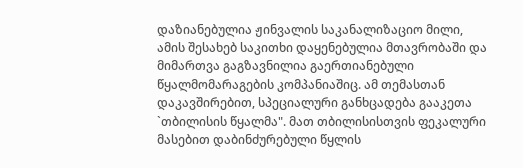დაზიანებულია ჟინვალის საკანალიზაციო მილი, ამის შესახებ საკითხი დაყენებულია მთავრობაში და მიმართვა გაგზავნილია გაერთიანებული წყალმომარაგების კომპანიაშიც. ამ თემასთან დაკავშირებით, სპეციალური განხცადება გააკეთა `თბილისის წყალმა". მათ თბილისისთვის ფეკალური მასებით დაბინძურებული წყლის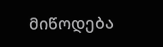მიწოდება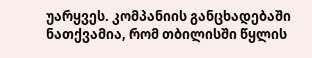უარყვეს. კომპანიის განცხადებაში ნათქვამია, რომ თბილისში წყლის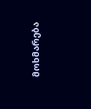მოხმარება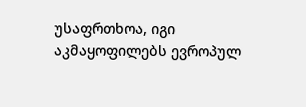უსაფრთხოა, იგი აკმაყოფილებს ევროპულ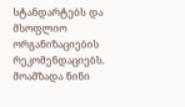სტანდარტებს და მსოფლიო ორგანიზაციების რეკომენდაციებს.
მოამზადა ნინი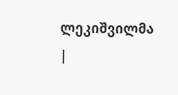ლეკიშვილმა
|